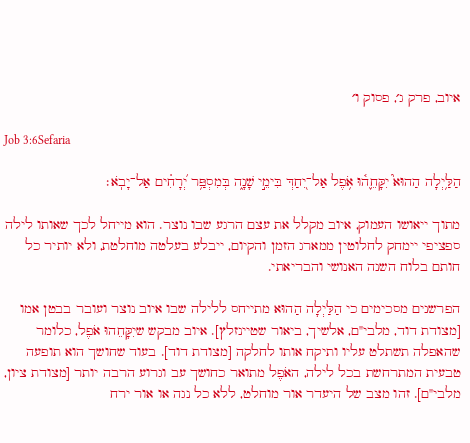איוב, פרק ג׳, פסוק ו׳

Job 3:6Sefaria

הַלַּ֥יְלָה הַהוּא֮ יִקָּחֵ֢ה֫וּ אֹ֥פֶל אַל־יִ֭חַדְּ בִּימֵ֣י שָׁנָ֑ה בְּמִסְפַּ֥ר יְ֝רָחִ֗ים אַל־יָבֹֽא׃

מתוך ייאושו העמוק, איוב מקלל את עצם הרגע שבו נוצר. הוא מייחל לכך שאותו לילה ספציפי יימחק לחלוטין ממארג הזמן והקיום, ייבלע בעלטה מוחלטת, ולא יותיר כל חותם בלוח השנה האנושי והבריאתי.

הפרשנים מסכימים כי הַלַּיְלָה הַהוּא מתייחס ללילה שבו איוב נוצר ועובר בבטן אמו [מצודת דוד, מלבי"ם, אלשיך, ביאור שטיינזלץ]. איוב מבקש שיִקָּחֵהוּ אֹפֶל, כלומר שהאפלה תשתלט עליו ותיקח אותו לחלקה [מצודת דוד]. בעוד שחושך הוא תופעה טבעית המתרחשת בכל לילה, האֹפֶל מתואר כחושך עב וגרוע הרבה יותר [מצודת ציון, מלבי"ם]. זהו מצב של היעדר אור מוחלט, ללא כל נגה או אור ירח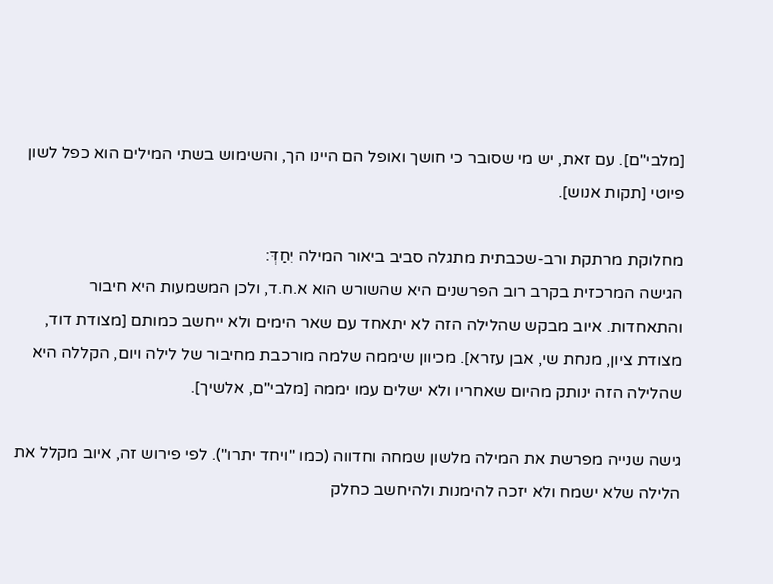[מלבי"ם]. עם זאת, יש מי שסובר כי חושך ואופל הם היינו הך, והשימוש בשתי המילים הוא כפל לשון פיוטי [תקות אנוש].

מחלוקת מרתקת ורב-שכבתית מתגלה סביב ביאור המילה יִחַדְּ:
הגישה המרכזית בקרב רוב הפרשנים היא שהשורש הוא א.ח.ד, ולכן המשמעות היא חיבור והתאחדות. איוב מבקש שהלילה הזה לא יתאחד עם שאר הימים ולא ייחשב כמותם [מצודת דוד, מצודת ציון, מנחת שי, אבן עזרא]. מכיוון שיממה שלמה מורכבת מחיבור של לילה ויום, הקללה היא שהלילה הזה ינותק מהיום שאחריו ולא ישלים עמו יממה [מלבי"ם, אלשיך].

גישה שנייה מפרשת את המילה מלשון שמחה וחדווה (כמו "ויחד יתרו"). לפי פירוש זה, איוב מקלל את הלילה שלא ישמח ולא יזכה להימנות ולהיחשב כחלק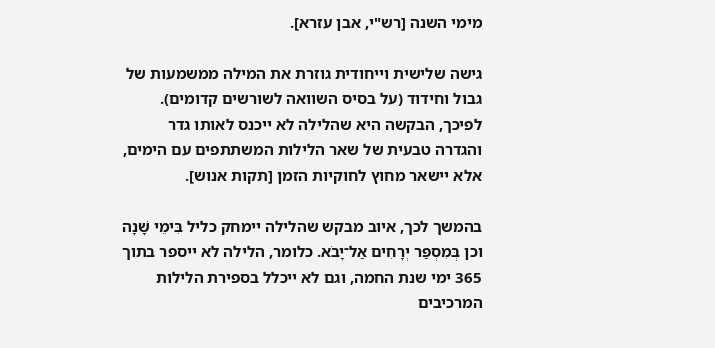מימי השנה [רש"י, אבן עזרא].

גישה שלישית וייחודית גוזרת את המילה ממשמעות של גבול וחידוד (על בסיס השוואה לשורשים קדומים). לפיכך, הבקשה היא שהלילה לא ייכנס לאותו גדר והגדרה טבעית של שאר הלילות המשתתפים עם הימים, אלא יישאר מחוץ לחוקיות הזמן [תקות אנוש].

בהמשך לכך, איוב מבקש שהלילה יימחק כליל בִּימֵי שָׁנָה וכן בְּמִסְפַּר יְרָחִים אַל־יָבֹא. כלומר, הלילה לא ייספר בתוך 365 ימי שנת החמה, וגם לא ייכלל בספירת הלילות המרכיבים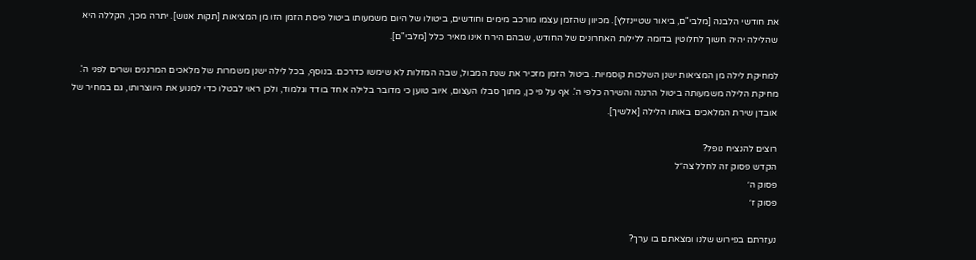את חודשי הלבנה [מלבי"ם, ביאור שטיינזלץ]. מכיוון שהזמן עצמו מורכב מימים וחודשים, ביטולו של היום משמעותו ביטול פיסת הזמן הזו מן המציאות [תקות אנוש]. יתרה מכך, הקללה היא שהלילה יהיה חשוך לחלוטין בדומה ללילות האחרונים של החודש, שבהם הירח אינו מאיר כלל [מלבי"ם].

למחיקת לילה מן המציאות ישנן השלכות קוסמיות. ביטול הזמן מזכיר את שנת המבול, שבה המזלות לא שימשו כדרכם. בנוסף, בכל לילה ישנן משמרות של מלאכים המרננים ושרים לפני ה'. מחיקת הלילה משמעותה ביטול הרננה והשירה כלפי ה'. אף על פי כן, מתוך סבלו העצום, איוב טוען כי מדובר בלילה אחד בודד וגלמוד, ולכן ראוי לבטלו כדי למנוע את היווצרותו, גם במחיר של אובדן שירת המלאכים באותו הלילה [אלשיך].

רוצים להנציח נופל?
הקדש פסוק זה לחלל צה״ל
פסוק ה׳
פסוק ז׳

נעזרתם בפירוש שלנו ומצאתם בו ערך?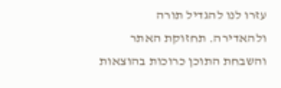עזרו לנו להגדיל תורה ולהאדירה. תחזוקת האתר והשבחת התוכן כרוכות בהוצאות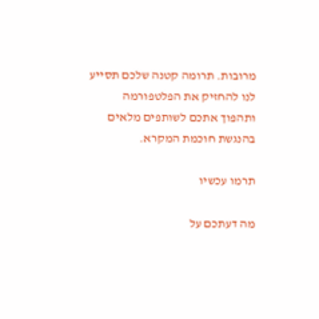מרובות. תרומה קטנה שלכם תסייע לנו להחזיק את הפלטפורמה ותהפוך אתכם לשותפים מלאים בהנגשת חוכמת המקרא.

תרמו עכשיו

מה דעתכם על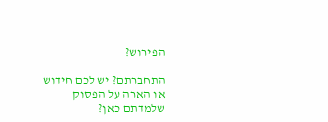הפירוש?

התחברתם? יש לכם חידוש או הארה על הפסוק שלמדתם כאן?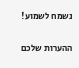נשמח לשמוע!

ההערות שלכם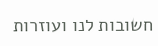חשובות לנו ועוזרות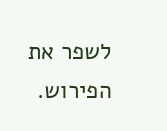לשפר את הפירוש.